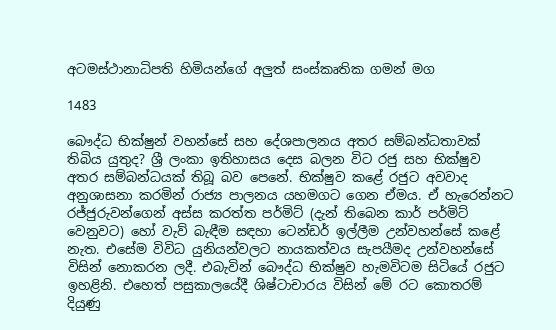අටමස්ථානාධිපති හිමියන්ගේ අලුත් සංස්කෘතික ගමන් මග

1483

බෞද්ධ භික්ෂුන් වහන්සේ සහ දේශපාලනය අතර සම්බන්ධතාවක් තිබිය යුතුද? ශ්‍රී ලංකා ඉතිහාසය දෙස බලන විට රජු සහ භික්ෂුව අතර සම්බන්ධයක් තිබූ බව පෙනේ. භික්ෂුව කළේ රජුට අවවාද අනුශාසනා කරමින් රාජ්‍ය පාලනය යහමගට ගෙන ඒමය. ඒ හැරෙන්නට රජ්ජුරුවන්ගෙන් අස්ස කරත්ත පර්මිට් (දැන් තිබෙන කාර් පර්මිට් වෙනුවට) හෝ වැව් බැඳීම සඳහා ටෙන්ඩර් ඉල්ලීම උන්වහන්සේ කළේ නැත. එසේම විවිධ යුනියන්වලට නායකත්වය සැපයීමද උන්වහන්සේ විසින් නොකරන ලදී. එබැවින් බෞද්ධ භික්ෂුව හැමවිටම සිටියේ රජුට ඉහළිනි. එහෙත් පසුකාලයේදී ශිෂ්ටාචාරය විසින් මේ රට කොතරම් දියුණු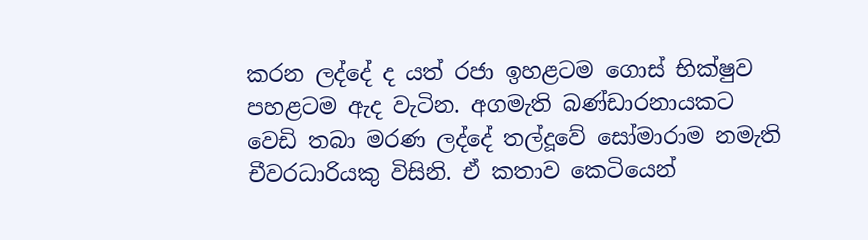කරන ලද්දේ ද යත් රජා ඉහළටම ගොස් භික්ෂුව පහළටම ඇද වැටින. අගමැති බණ්ඩාරනායකට වෙඩි තබා මරණ ලද්දේ තල්දූවේ සෝමාරාම නමැති චීවරධාරියකු විසිනි. ඒ කතාව කෙටියෙන්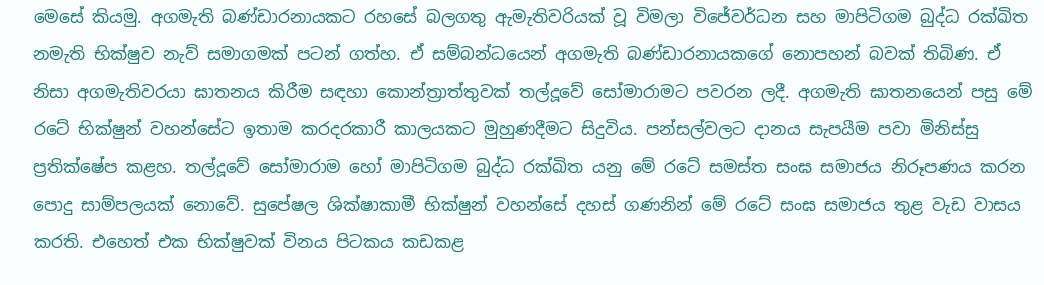මෙසේ කියමු. අගමැති බණ්ඩාරනායකට රහසේ බලගතු ඇමැතිවරියක් වූ විමලා විජේවර්ධන සහ මාපිටිගම බුද්ධ රක්ඛිත නමැති භික්ෂුව නැව් සමාගමක් පටන් ගත්හ. ඒ සම්බන්ධයෙන් අගමැති බණ්ඩාරනායකගේ නොපහන් බවක් තිබිණ. ඒ නිසා අගමැතිවරයා ඝාතනය කිරීම සඳහා කොන්ත්‍රාත්තුවක් තල්දූවේ සෝමාරාමට පවරන ලදී. අගමැති ඝාතනයෙන් පසු මේ රටේ භික්ෂුන් වහන්සේට ඉතාම කරදරකාරී කාලයකට මුහුණදීමට සිදුවිය. පන්සල්වලට දානය සැපයීම පවා මිනිස්සු ප්‍රතික්ෂේප කළහ. තල්දූවේ සෝමාරාම හෝ මාපිටිගම බුද්ධ රක්ඛිත යනු මේ රටේ සමස්ත සංඝ සමාජය නිරූපණය කරන පොදු සාම්පලයක් නොවේ. සුපේෂල ශික්ෂාකාමී භික්ෂුන් වහන්සේ දහස් ගණනින් මේ රටේ සංඝ සමාජය තුළ වැඩ වාසය කරති. එහෙත් එක භික්ෂුවක් විනය පිටකය කඩකළ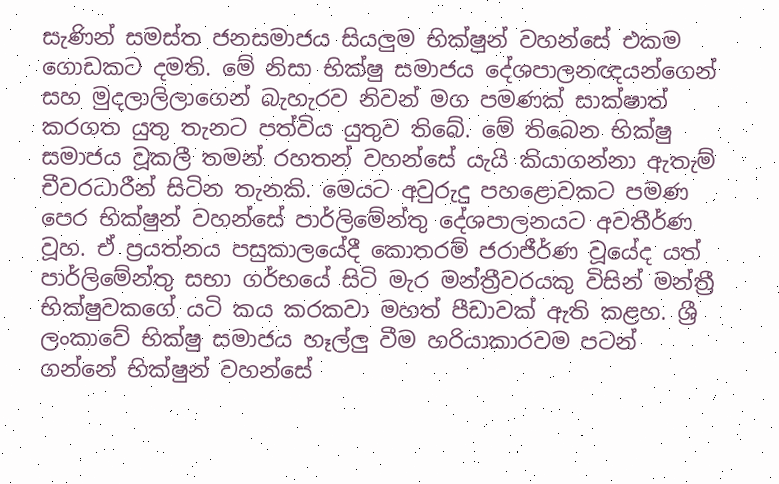සැණින් සමස්ත ජනසමාජය සියලුම භික්ෂුන් වහන්සේ එකම ගොඩකට දමති. මේ නිසා භික්ෂු සමාජය දේශපාලනඥයන්ගෙන් සහ මුදලාලිලාගෙන් බැහැරව නිවන් මග පමණක් සාක්ෂාත් කරගත යුතු තැනට පත්විය යුතුව තිබේ. මේ තිබෙන භික්ෂු සමාජය වූකලී තමන් රහතන් වහන්සේ යැයි කියාගන්නා ඇතැම් චීවරධාරීන් සිටින තැනකි. මෙයට අවුරුදු පහළොවකට පමණ පෙර භික්ෂුන් වහන්සේ පාර්ලිමේන්තු දේශපාලනයට අවතීර්ණ වූහ. ඒ ප්‍රයත්නය පසුකාලයේදී කොතරම් ජරාජීර්ණ වූයේද යත් පාර්ලිමේන්තු සභා ගර්භයේ සිටි මැර මන්ත්‍රීවරයකු විසින් මන්ත්‍රී භික්ෂුවකගේ යටි කය කරකවා මහත් පීඩාවක් ඇති කළහ. ශ්‍රී ලංකාවේ භික්ෂු සමාජය හෑල්ලු වීම හරියාකාරවම පටන් ගන්නේ භික්ෂුන් වහන්සේ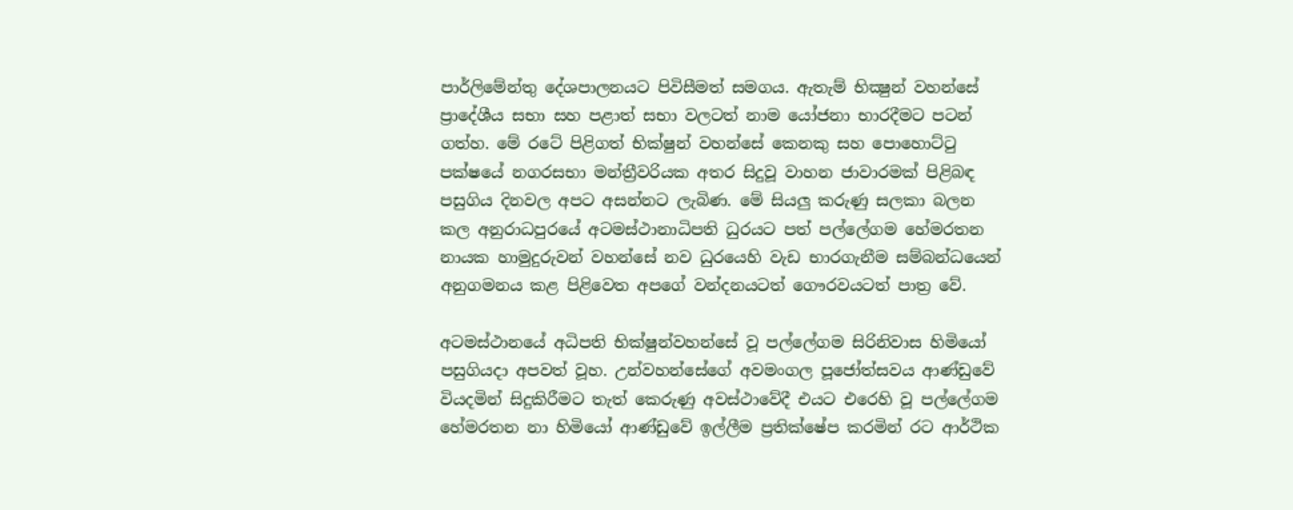පාර්ලිමේන්තු දේශපාලනයට පිවිසීමත් සමගය. ඇතැම් භික්‍ෂුන් වහන්සේ ප්‍රාදේශීය සභා සහ පළාත් සභා වලටත් නාම යෝජනා භාරදීමට පටන් ගත්හ. මේ රටේ පිළිගත් භික්ෂුන් වහන්සේ කෙනකු සහ පොහොට්ටු පක්ෂයේ නගරසභා මන්ත්‍රීවරියක අතර සිදුවූ වාහන ජාවාරමක් පිළිබඳ පසුගිය දිනවල අපට අසන්නට ලැබිණ. මේ සියලු කරුණු සලකා බලන කල අනුරාධපුරයේ අටමස්ථානාධිපති ධුරයට පත් පල්ලේගම හේමරතන නායක හාමුදුරුවන් වහන්සේ නව ධුරයෙහි වැඩ භාරගැනීම සම්බන්ධයෙන් අනුගමනය කළ පිළිවෙත අපගේ වන්දනයටත් ගෞරවයටත් පාත්‍ර වේ.

අටමස්ථානයේ අධිපති භික්ෂුන්වහන්සේ වූ පල්ලේගම සිරිනිවාස හිමියෝ පසුගියදා අපවත් වූහ. උන්වහන්සේගේ අවමංගල පූජෝත්සවය ආණ්ඩුවේ වියදමින් සිදුකිරීමට තැත් කෙරුණු අවස්ථාවේදී එයට එරෙහි වූ පල්ලේගම හේමරතන නා හිමියෝ ආණ්ඩුවේ ඉල්ලීම ප්‍රතික්ෂේප කරමින් රට ආර්ථික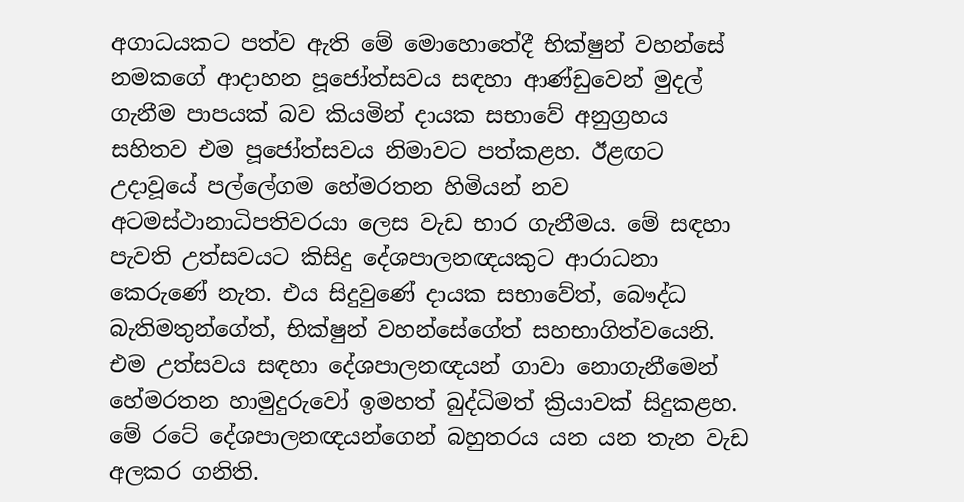අගාධයකට පත්ව ඇති මේ මොහොතේදී භික්ෂුන් වහන්සේ නමකගේ ආදාහන පූජෝත්සවය සඳහා ආණ්ඩුවෙන් මුදල් ගැනීම පාපයක් බව කියමින් දායක සභාවේ අනුග්‍රහය සහිතව එම පූජෝත්සවය නිමාවට පත්කළහ. ඊළඟට උදාවූයේ පල්ලේගම හේමරතන හිමියන් නව අටමස්ථානාධිපතිවරයා ලෙස වැඩ භාර ගැනීමය. මේ සඳහා පැවති උත්සවයට කිසිදු දේශපාලනඥයකුට ආරාධනා කෙරුණේ නැත. එය සිදුවුණේ දායක සභාවේත්, බෞද්ධ බැතිමතුන්ගේත්, භික්ෂුන් වහන්සේගේත් සහභාගිත්වයෙනි. එම උත්සවය සඳහා දේශපාලනඥයන් ගාවා නොගැනීමෙන් හේමරතන හාමුදුරුවෝ ඉමහත් බුද්ධිමත් ක්‍රියාවක් සිදුකළහ. මේ රටේ දේශපාලනඥයන්ගෙන් බහුතරය යන යන තැන වැඩ අලකර ගනිති.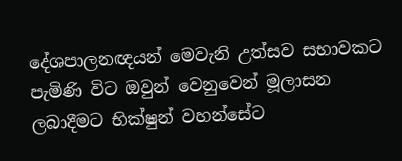දේශපාලනඥයන් මෙවැනි උත්සව සභාවකට පැමිණි විට ඔවුන් වෙනුවෙන් මූලාසන ලබාදීමට භික්ෂුන් වහන්සේට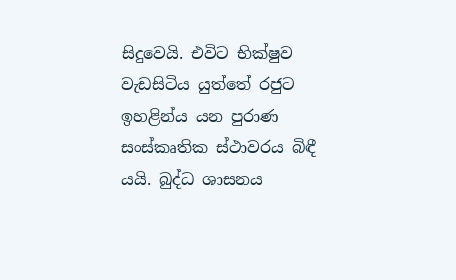සිදුවෙයි. එවිට භික්ෂුව වැඩසිටිය යුත්තේ රජුට ඉහළින්ය යන පුරාණ සංස්කෘතික ස්ථාවරය බිඳී යයි. බුද්ධ ශාසනය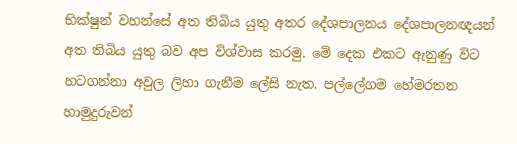භික්ෂුන් වහන්සේ අත තිබිය යුතු අතර දේශපාලනය දේශපාලනඥයන් අත තිබිය යුතු බව අප විශ්වාස කරමු. මේ දෙක එකට ඇනුණු විට හටගන්නා අවුල ලිහා ගැනීම ලේසි නැත. පල්ලේගම හේමරතන හාමුදුරුවන්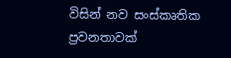විසින් නව සංස්කෘතික ප්‍රවනතාවක්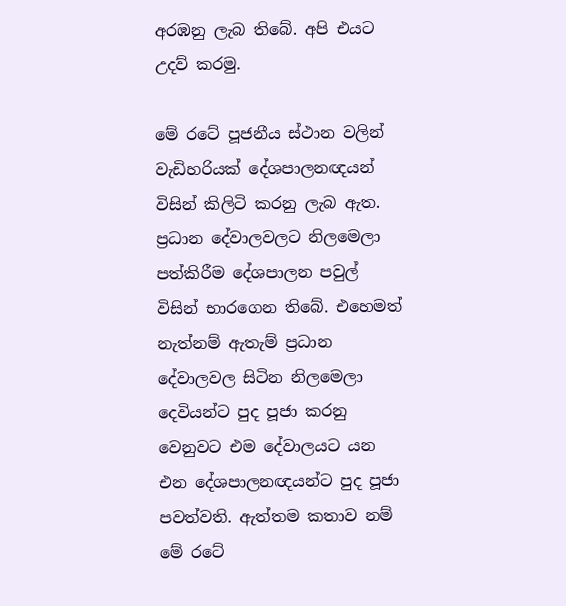අරඹනු ලැබ තිබේ. අපි එයට උදව් කරමු.

මේ රටේ පූජනීය ස්ථාන වලින් වැඩිහරියක් දේශපාලනඥයන් විසින් කිලිටි කරනු ලැබ ඇත. ප්‍රධාන දේවාලවලට නිලමෙලා පත්කිරීම දේශපාලන පවුල් විසින් භාරගෙන තිබේ. එහෙමත් නැත්නම් ඇතැම් ප්‍රධාන දේවාලවල සිටින නිලමෙලා දෙවියන්ට පුද පූජා කරනු වෙනුවට එම දේවාලයට යන එන දේශපාලනඥයන්ට පුද පූජා පවත්වති. ඇත්තම කතාව නම් මේ රටේ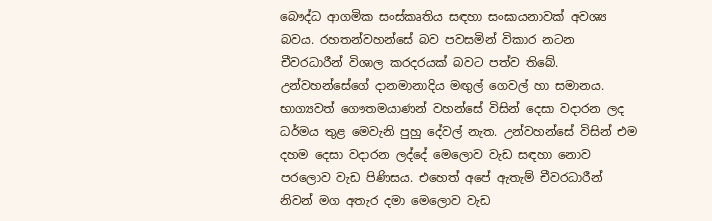බෞද්ධ ආගමික සංස්කෘතිය සඳහා සංඝායනාවක් අවශ්‍ය බවය. රහතන්වහන්සේ බව පවසමින් විකාර නටන චීවරධාරීන් විශාල කරදරයක් බවට පත්ව තිබේ. උන්වහන්සේගේ දානමානාදිය මඟුල් ගෙවල් හා සමානය. භාග්‍යවත් ගෞතමයාණන් වහන්සේ විසින් දෙසා වදාරන ලද ධර්මය තුළ මෙවැනි පුහු දේවල් නැත. උන්වහන්සේ විසින් එම දහම දෙසා වදාරන ලද්දේ මෙලොව වැඩ සඳහා නොව පරලොව වැඩ පිණිසය. එහෙත් අපේ ඇතැම් චීවරධාරීන් නිවන් මග අතැර දමා මෙලොව වැඩ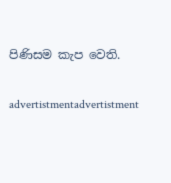පිණිසම කැප වෙති.

advertistmentadvertistment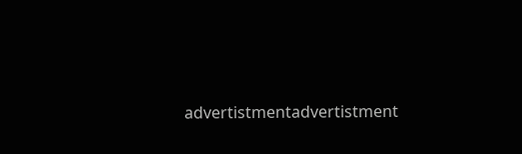advertistmentadvertistment